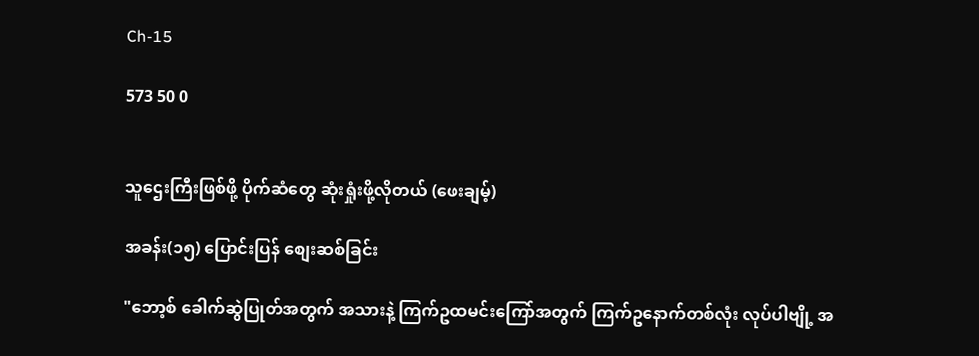Ch-15

573 50 0


သူဌေးကြီးဖြစ်ဖို့ ပိုက်ဆံတွေ ဆုံးရှုံးဖို့လိုတယ် (ဖေးချမ့်)

အခန်း(၁၅) ပြောင်းပြန် စျေးဆစ်ခြင်း

"ဘော့စ် ခေါက်ဆွဲပြုတ်အတွက် အသားနဲ့ ကြက်ဥထမင်းကြော်အတွက် ကြက်ဥနောက်တစ်လုံး လုပ်ပါဗျို့ အ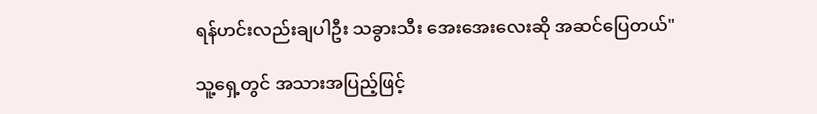ရန်ဟင်းလည်းချပါဦး သခွားသီး အေးအေးလေးဆို အဆင်ပြေတယ်"

သူ့ရှေ့တွင် အသားအပြည့်ဖြင့်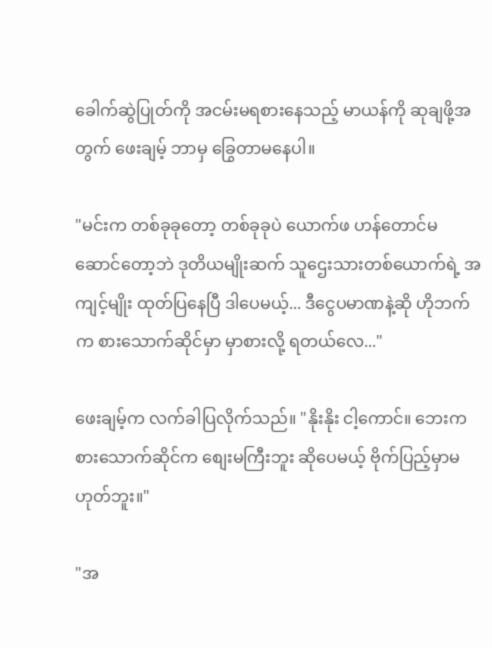ခေါက်ဆွဲပြုတ်ကို အငမ်းမရစားနေသည့် မာယန်ကို ဆုချဖို့အတွက် ဖေးချမ့် ဘာမှ ခြွေတာမနေပါ။

"မင်းက တစ်ခုခုတော့ တစ်ခုခုပဲ ယောက်ဖ ဟန်တောင်မဆောင်တော့ဘဲ ဒုတိယမျိုးဆက် သူဌေးသားတစ်ယောက်ရဲ့ အကျင့်မျိုး ထုတ်ပြနေပြီ ဒါပေမယ့်... ဒီငွေပမာဏနဲ့ဆို ဟိုဘက်က စားသောက်ဆိုင်မှာ မှာစားလို့ ရတယ်လေ..."

ဖေးချမ့်က လက်ခါပြလိုက်သည်။ "နိုးနိုး ငါ့ကောင်။ ဘေးက စားသောက်ဆိုင်က စျေးမကြီးဘူး ဆိုပေမယ့် ဗိုက်ပြည့်မှာမဟုတ်ဘူး။"

"အ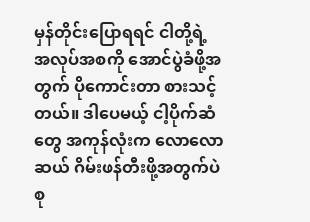မှန်တိုင်းပြောရရင် ငါတို့ရဲ့ အလုပ်အစကို အောင်ပွဲခံဖို့အတွက် ပိုကောင်းတာ စားသင့်တယ်။ ဒါပေမယ့် ငါ့ပိုက်ဆံတွေ အကုန်လုံးက လောလောဆယ် ဂိမ်းဖန်တီးဖို့အတွက်ပဲ စု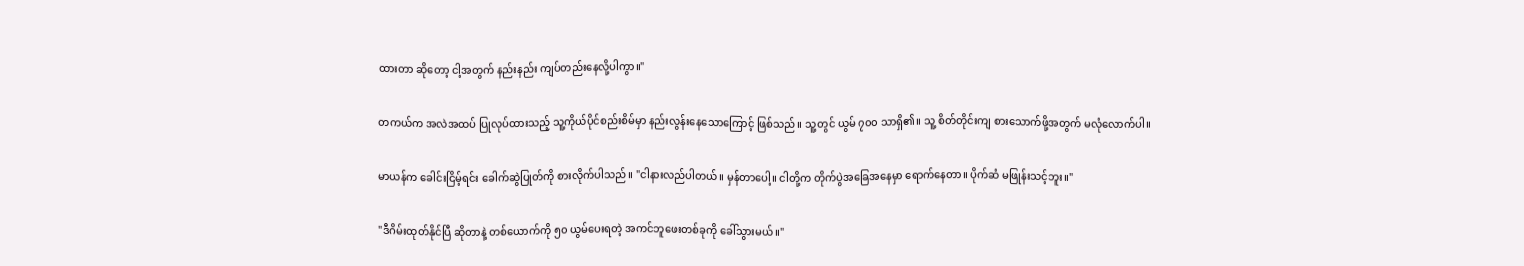ထားတာ ဆိုတော့ ငါ့အတွက် နည်းနည်း ကျပ်တည်းနေလို့ပါကွာ။"

တကယ်က အလဲအထပ် ပြုလုပ်ထားသည့် သူ့ကိုယ်ပိုင်စည်းစိမ်မှာ နည်းလွန်းနေသောကြောင့် ဖြစ်သည်။ သူ့တွင် ယွမ် ၇၀၀ သာရှိ၏။ သူ့ စိတ်တိုင်းကျ စားသောက်ဖို့အတွက် မလုံလောက်ပါ။

မာယန်က ခေါင်းငြိမ့်ရင်း ခေါက်ဆွဲပြုတ်ကို စားလိုက်ပါသည်။ "ငါနားလည်ပါတယ်။ မှန်တာပေါ့။ ငါတို့က တိုက်ပွဲအခြေအနေမှာ ရောက်နေတာ။ ပိုက်ဆံ မဖြုန်းသင့်ဘူး။"

"ဒီဂိမ်းထုတ်နိုင်ပြီ ဆိုတာနဲ့ တစ်ယောက်ကို ၅၀ ယွမ်ပေးရတဲ့ အကင်ဘူဖေးတစ်ခုကို ခေါ်သွားမယ်။"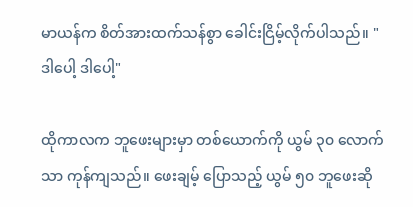မာယန်က စိတ်အားထက်သန်စွာ ခေါင်းငြိမ့်လိုက်ပါသည်။ "ဒါပေါ့ ဒါပေါ့"

ထိုကာလက ဘူဖေးများမှာ တစ်ယောက်ကို ယွမ် ၃၀ လောက်သာ ကုန်ကျသည်။ ဖေးချမ့် ပြောသည့် ယွမ် ၅၀ ဘူဖေးဆို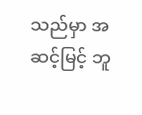သည်မှာ အဆင့်မြင့် ဘူ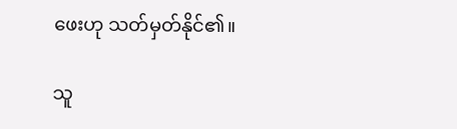ဖေးဟု သတ်မှတ်နိုင်၏။

သူ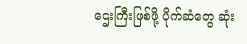ဌေးကြီးဖြစ်ဖို့ ပိုက်ဆံတွေ ဆုံး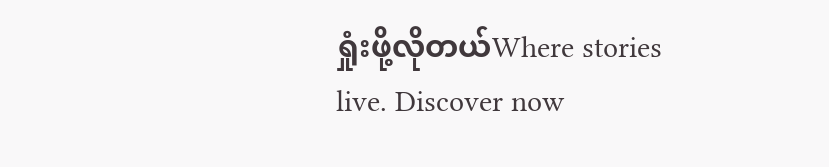ရှုံးဖို့လိုတယ်Where stories live. Discover now